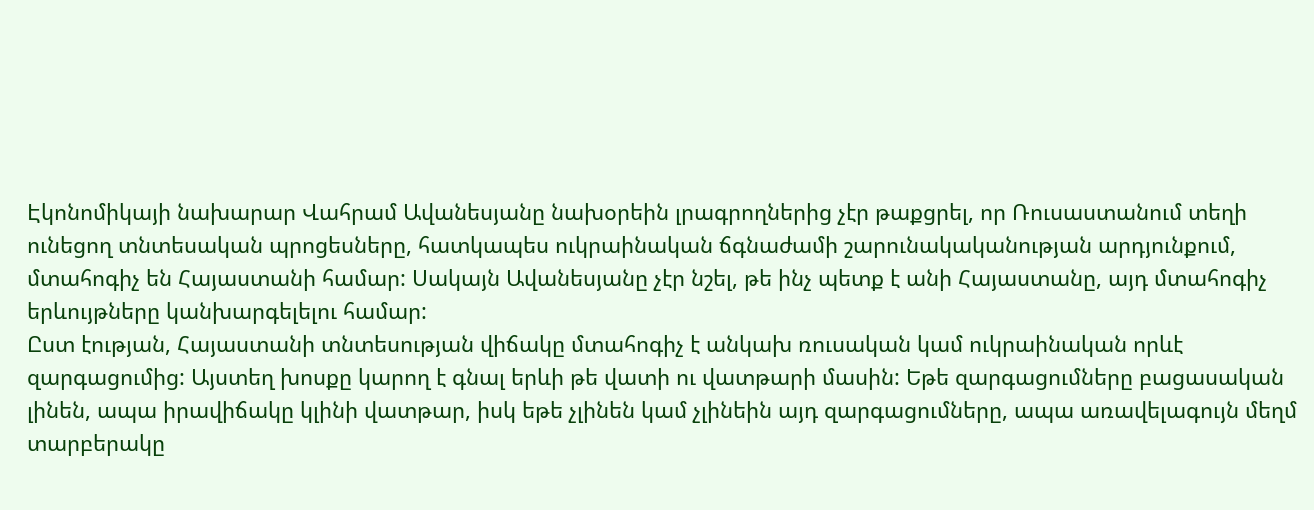Էկոնոմիկայի նախարար Վահրամ Ավանեսյանը նախօրեին լրագրողներից չէր թաքցրել, որ Ռուսաստանում տեղի ունեցող տնտեսական պրոցեսները, հատկապես ուկրաինական ճգնաժամի շարունակականության արդյունքում, մտահոգիչ են Հայաստանի համար: Սակայն Ավանեսյանը չէր նշել, թե ինչ պետք է անի Հայաստանը, այդ մտահոգիչ երևույթները կանխարգելելու համար:
Ըստ էության, Հայաստանի տնտեսության վիճակը մտահոգիչ է անկախ ռուսական կամ ուկրաինական որևէ զարգացումից: Այստեղ խոսքը կարող է գնալ երևի թե վատի ու վատթարի մասին: Եթե զարգացումները բացասական լինեն, ապա իրավիճակը կլինի վատթար, իսկ եթե չլինեն կամ չլինեին այդ զարգացումները, ապա առավելագույն մեղմ տարբերակը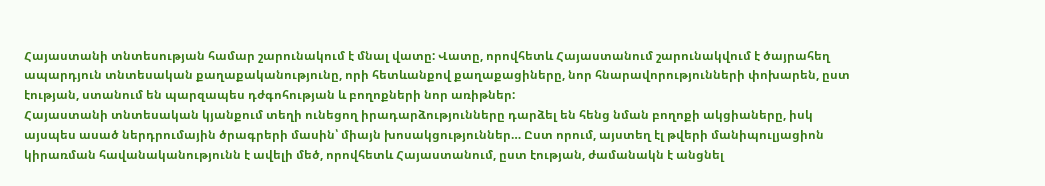Հայաստանի տնտեսության համար շարունակում է մնալ վատը: Վատը, որովհետև Հայաստանում շարունակվում է ծայրահեղ ապարդյուն տնտեսական քաղաքականությունը, որի հետևանքով քաղաքացիները, նոր հնարավորությունների փոխարեն, ըստ էության, ստանում են պարզապես դժգոհության և բողոքների նոր առիթներ:
Հայաստանի տնտեսական կյանքում տեղի ունեցող իրադարձությունները դարձել են հենց նման բողոքի ակցիաները, իսկ այսպես ասած ներդրումային ծրագրերի մասին՝ միայն խոսակցություններ… Ըստ որում, այստեղ էլ թվերի մանիպուլյացիոն կիրառման հավանականությունն է ավելի մեծ, որովհետև Հայաստանում, ըստ էության, ժամանակն է անցնել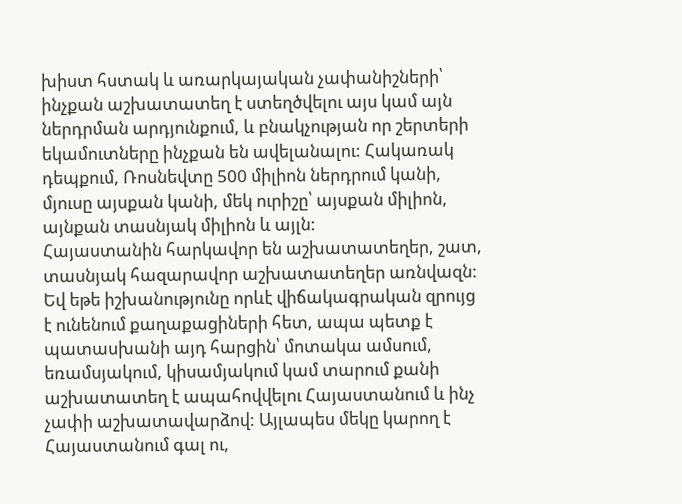խիստ հստակ և առարկայական չափանիշների՝ ինչքան աշխատատեղ է ստեղծվելու այս կամ այն ներդրման արդյունքում, և բնակչության որ շերտերի եկամուտները ինչքան են ավելանալու: Հակառակ դեպքում, Ռոսնեվտը 500 միլիոն ներդրում կանի, մյուսը այսքան կանի, մեկ ուրիշը՝ այսքան միլիոն, այնքան տասնյակ միլիոն և այլն:
Հայաստանին հարկավոր են աշխատատեղեր, շատ, տասնյակ հազարավոր աշխատատեղեր առնվազն: Եվ եթե իշխանությունը որևէ վիճակագրական զրույց է ունենում քաղաքացիների հետ, ապա պետք է պատասխանի այդ հարցին՝ մոտակա ամսում, եռամսյակում, կիսամյակում կամ տարում քանի աշխատատեղ է ապահովվելու Հայաստանում և ինչ չափի աշխատավարձով: Այլապես մեկը կարող է Հայաստանում գալ ու,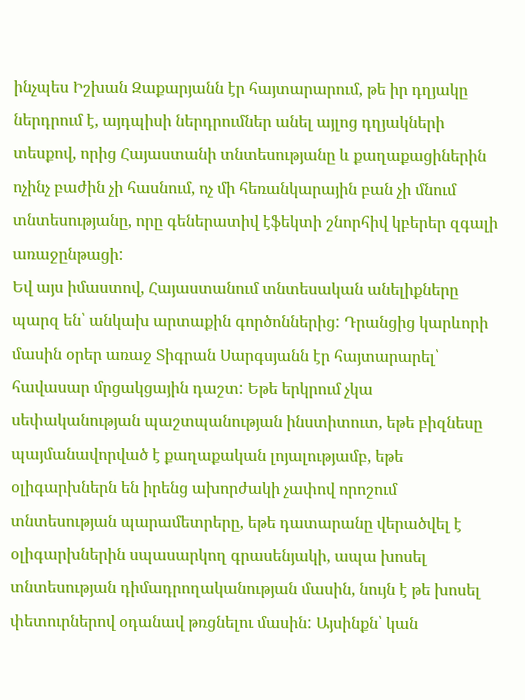ինչպես Իշխան Զաքարյանն էր հայտարարում, թե իր դղյակը ներդրում է, այդպիսի ներդրումներ անել այլոց դղյակների տեսքով, որից Հայաստանի տնտեսությանը և քաղաքացիներին ոչինչ բաժին չի հասնում, ոչ մի հեռանկարային բան չի մնում տնտեսությանը, որը գեներատիվ էֆեկտի շնորհիվ կբերեր զգալի առաջընթացի:
Եվ այս իմաստով, Հայաստանում տնտեսական անելիքները պարզ են՝ անկախ արտաքին գործոններից: Դրանցից կարևորի մասին օրեր առաջ Տիգրան Սարգսյանն էր հայտարարել՝ հավասար մրցակցային դաշտ: Եթե երկրում չկա սեփականության պաշտպանության ինստիտուտ, եթե բիզնեսը պայմանավորված է քաղաքական լոյալությամբ, եթե օլիգարխներն են իրենց ախորժակի չափով որոշում տնտեսության պարամետրերը, եթե դատարանը վերածվել է օլիգարխներին սպասարկող գրասենյակի, ապա խոսել տնտեսության դիմադրողականության մասին, նույն է թե խոսել փետուրներով օդանավ թռցնելու մասին: Այսինքն՝ կան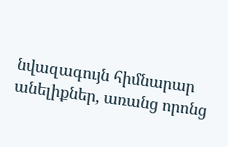նվազագույն հիմնարար անելիքներ, առանց որոնց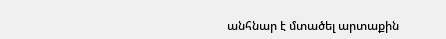անհնար է մտածել արտաքին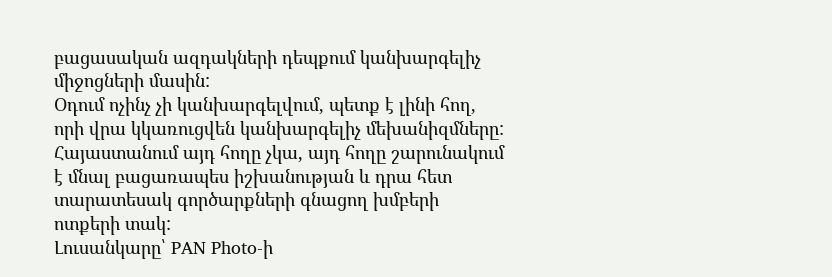բացասական ազդակների դեպքում կանխարգելիչ միջոցների մասին:
Օդում ոչինչ չի կանխարգելվում, պետք է լինի հող, որի վրա կկառուցվեն կանխարգելիչ մեխանիզմները: Հայաստանում այդ հողը չկա, այդ հողը շարունակում է մնալ բացառապես իշխանության և դրա հետ տարատեսակ գործարքների գնացող խմբերի ոտքերի տակ:
Լուսանկարը՝ PAN Photo-ի